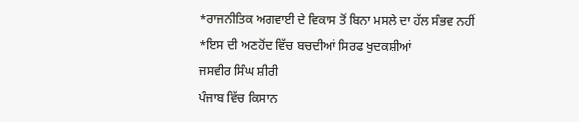*ਰਾਜਨੀਤਿਕ ਅਗਵਾਈ ਦੇ ਵਿਕਾਸ ਤੋਂ ਬਿਨਾ ਮਸਲੇ ਦਾ ਹੱਲ ਸੰਭਵ ਨਹੀਂ
*ਇਸ ਦੀ ਅਣਹੋਂਦ ਵਿੱਚ ਬਚਦੀਆਂ ਸਿਰਫ ਖੁਦਕਸ਼ੀਆਂ
ਜਸਵੀਰ ਸਿੰਘ ਸ਼ੀਰੀ
ਪੰਜਾਬ ਵਿੱਚ ਕਿਸਾਨ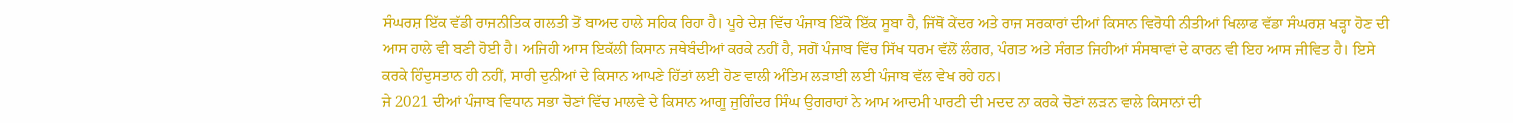ਸੰਘਰਸ਼ ਇੱਕ ਵੱਡੀ ਰਾਜਨੀਤਿਕ ਗਲਤੀ ਤੋਂ ਬਾਅਦ ਹਾਲੇ ਸਹਿਕ ਰਿਹਾ ਹੈ। ਪੂਰੇ ਦੇਸ਼ ਵਿੱਚ ਪੰਜਾਬ ਇੱਕੋ ਇੱਕ ਸੂਬਾ ਹੈ, ਜਿੱਥੋਂ ਕੇਂਦਰ ਅਤੇ ਰਾਜ ਸਰਕਾਰਾਂ ਦੀਆਂ ਕਿਸਾਨ ਵਿਰੋਧੀ ਨੀਤੀਆਂ ਖਿਲਾਫ ਵੱਡਾ ਸੰਘਰਸ਼ ਖੜ੍ਹਾ ਹੋਣ ਦੀ ਆਸ ਹਾਲੇ ਵੀ ਬਣੀ ਹੋਈ ਹੈ। ਅਜਿਹੀ ਆਸ ਇਕੱਲੀ ਕਿਸਾਨ ਜਥੇਬੰਦੀਆਂ ਕਰਕੇ ਨਹੀਂ ਹੈ, ਸਗੋਂ ਪੰਜਾਬ ਵਿੱਚ ਸਿੱਖ ਧਰਮ ਵੱਲੋਂ ਲੰਗਰ, ਪੰਗਤ ਅਤੇ ਸੰਗਤ ਜਿਹੀਆਂ ਸੰਸਥਾਵਾਂ ਦੇ ਕਾਰਨ ਵੀ ਇਹ ਆਸ ਜੀਵਿਤ ਹੈ। ਇਸੇ ਕਰਕੇ ਹਿੰਦੁਸਤਾਨ ਹੀ ਨਹੀਂ, ਸਾਰੀ ਦੁਨੀਆਂ ਦੇ ਕਿਸਾਨ ਆਪਣੇ ਹਿੱਤਾਂ ਲਈ ਹੋਣ ਵਾਲੀ ਅੰਤਿਮ ਲੜਾਈ ਲਈ ਪੰਜਾਬ ਵੱਲ ਵੇਖ ਰਹੇ ਹਨ।
ਜੇ 2021 ਦੀਆਂ ਪੰਜਾਬ ਵਿਧਾਨ ਸਭਾ ਚੋਣਾਂ ਵਿੱਚ ਮਾਲਵੇ ਦੇ ਕਿਸਾਨ ਆਗੂ ਜੁਗਿੰਦਰ ਸਿੰਘ ਉਗਰਾਹਾਂ ਨੇ ਆਮ ਆਦਮੀ ਪਾਰਟੀ ਦੀ ਮਦਦ ਨਾ ਕਰਕੇ ਚੋਣਾਂ ਲੜਨ ਵਾਲੇ ਕਿਸਾਨਾਂ ਦੀ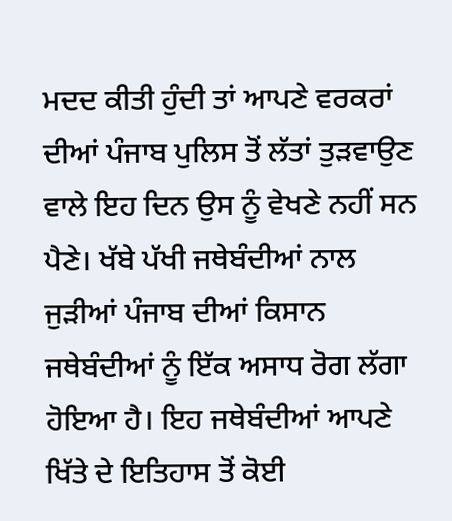ਮਦਦ ਕੀਤੀ ਹੁੰਦੀ ਤਾਂ ਆਪਣੇ ਵਰਕਰਾਂ ਦੀਆਂ ਪੰਜਾਬ ਪੁਲਿਸ ਤੋਂ ਲੱਤਾਂ ਤੁੜਵਾਉਣ ਵਾਲੇ ਇਹ ਦਿਨ ਉਸ ਨੂੰ ਵੇਖਣੇ ਨਹੀਂ ਸਨ ਪੈਣੇ। ਖੱਬੇ ਪੱਖੀ ਜਥੇਬੰਦੀਆਂ ਨਾਲ ਜੁੜੀਆਂ ਪੰਜਾਬ ਦੀਆਂ ਕਿਸਾਨ ਜਥੇਬੰਦੀਆਂ ਨੂੰ ਇੱਕ ਅਸਾਧ ਰੋਗ ਲੱਗਾ ਹੋਇਆ ਹੈ। ਇਹ ਜਥੇਬੰਦੀਆਂ ਆਪਣੇ ਖਿੱਤੇ ਦੇ ਇਤਿਹਾਸ ਤੋਂ ਕੋਈ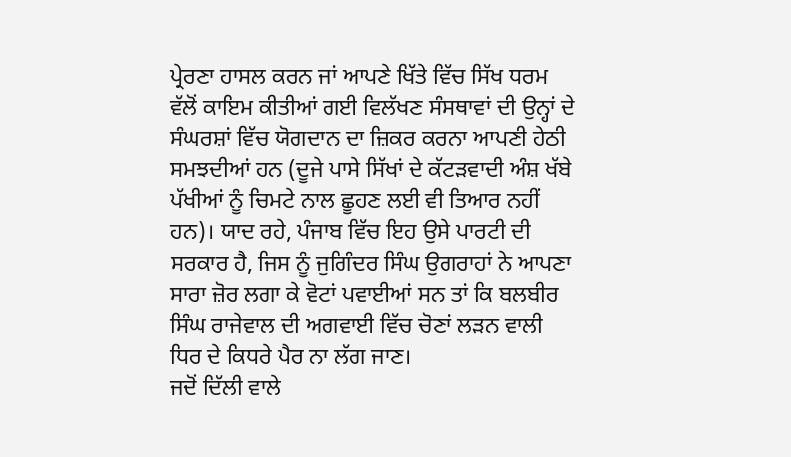ਪ੍ਰੇਰਣਾ ਹਾਸਲ ਕਰਨ ਜਾਂ ਆਪਣੇ ਖਿੱਤੇ ਵਿੱਚ ਸਿੱਖ ਧਰਮ ਵੱਲੋਂ ਕਾਇਮ ਕੀਤੀਆਂ ਗਈ ਵਿਲੱਖਣ ਸੰਸਥਾਵਾਂ ਦੀ ਉਨ੍ਹਾਂ ਦੇ ਸੰਘਰਸ਼ਾਂ ਵਿੱਚ ਯੋਗਦਾਨ ਦਾ ਜ਼ਿਕਰ ਕਰਨਾ ਆਪਣੀ ਹੇਠੀ ਸਮਝਦੀਆਂ ਹਨ (ਦੂਜੇ ਪਾਸੇ ਸਿੱਖਾਂ ਦੇ ਕੱਟੜਵਾਦੀ ਅੰਸ਼ ਖੱਬੇ ਪੱਖੀਆਂ ਨੂੰ ਚਿਮਟੇ ਨਾਲ ਛੂਹਣ ਲਈ ਵੀ ਤਿਆਰ ਨਹੀਂ ਹਨ)। ਯਾਦ ਰਹੇ, ਪੰਜਾਬ ਵਿੱਚ ਇਹ ਉਸੇ ਪਾਰਟੀ ਦੀ ਸਰਕਾਰ ਹੈ, ਜਿਸ ਨੂੰ ਜੁਗਿੰਦਰ ਸਿੰਘ ਉਗਰਾਹਾਂ ਨੇ ਆਪਣਾ ਸਾਰਾ ਜ਼ੋਰ ਲਗਾ ਕੇ ਵੋਟਾਂ ਪਵਾਈਆਂ ਸਨ ਤਾਂ ਕਿ ਬਲਬੀਰ ਸਿੰਘ ਰਾਜੇਵਾਲ ਦੀ ਅਗਵਾਈ ਵਿੱਚ ਚੋਣਾਂ ਲੜਨ ਵਾਲੀ ਧਿਰ ਦੇ ਕਿਧਰੇ ਪੈਰ ਨਾ ਲੱਗ ਜਾਣ।
ਜਦੋਂ ਦਿੱਲੀ ਵਾਲੇ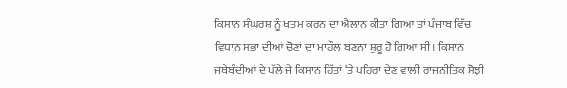ਕਿਸਾਨ ਸੰਘਰਸ਼ ਨੂੰ ਖਤਮ ਕਰਨ ਦਾ ਐਲਾਨ ਕੀਤਾ ਗਿਆ ਤਾਂ ਪੰਜਾਬ ਵਿੱਚ ਵਿਧਾਨ ਸਭਾ ਦੀਆਂ ਚੋਣਾਂ ਦਾ ਮਾਹੌਲ ਬਣਨਾ ਸ਼ੁਰੂ ਹੋ ਗਿਆ ਸੀ। ਕਿਸਾਨ ਜਥੇਬੰਦੀਆਂ ਦੇ ਪੱਲੇ ਜੇ ਕਿਸਾਨ ਹਿੱਤਾਂ ‘ਤੇ ਪਹਿਰਾ ਦੇਣ ਵਾਲੀ ਰਾਜਨੀਤਿਕ ਸੋਝੀ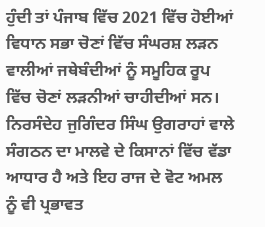ਹੁੰਦੀ ਤਾਂ ਪੰਜਾਬ ਵਿੱਚ 2021 ਵਿੱਚ ਹੋਈਆਂ ਵਿਧਾਨ ਸਭਾ ਚੋਣਾਂ ਵਿੱਚ ਸੰਘਰਸ਼ ਲੜਨ ਵਾਲੀਆਂ ਜਥੇਬੰਦੀਆਂ ਨੂੰ ਸਮੂਹਿਕ ਰੂਪ ਵਿੱਚ ਚੋਣਾਂ ਲੜਨੀਆਂ ਚਾਹੀਦੀਆਂ ਸਨ। ਨਿਰਸੰਦੇਹ ਜੁਗਿੰਦਰ ਸਿੰਘ ਉਗਰਾਹਾਂ ਵਾਲੇ ਸੰਗਠਨ ਦਾ ਮਾਲਵੇ ਦੇ ਕਿਸਾਨਾਂ ਵਿੱਚ ਵੱਡਾ ਆਧਾਰ ਹੈ ਅਤੇ ਇਹ ਰਾਜ ਦੇ ਵੋਟ ਅਮਲ ਨੂੰ ਵੀ ਪ੍ਰਭਾਵਤ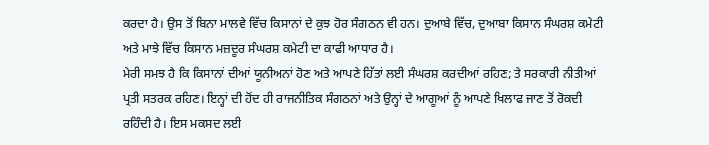ਕਰਦਾ ਹੈ। ਉਸ ਤੋਂ ਬਿਨਾ ਮਾਲਵੇ ਵਿੱਚ ਕਿਸਾਨਾਂ ਦੇ ਕੁਝ ਹੋਰ ਸੰਗਠਨ ਵੀ ਹਨ। ਦੁਆਬੇ ਵਿੱਚ, ਦੁਆਬਾ ਕਿਸਾਨ ਸੰਘਰਸ਼ ਕਮੇਟੀ ਅਤੇ ਮਾਝੇ ਵਿੱਚ ਕਿਸਾਨ ਮਜ਼ਦੂਰ ਸੰਘਰਸ਼ ਕਮੇਟੀ ਦਾ ਕਾਫੀ ਆਧਾਰ ਹੈ।
ਮੇਰੀ ਸਮਝ ਹੈ ਕਿ ਕਿਸਾਨਾਂ ਦੀਆਂ ਯੂਨੀਅਨਾਂ ਹੋਣ ਅਤੇ ਆਪਣੇ ਹਿੱਤਾਂ ਲਈ ਸੰਘਰਸ਼ ਕਰਦੀਆਂ ਰਹਿਣ; ਤੇ ਸਰਕਾਰੀ ਨੀਤੀਆਂ ਪ੍ਰਤੀ ਸਤਰਕ ਰਹਿਣ। ਇਨ੍ਹਾਂ ਦੀ ਹੋਂਦ ਹੀ ਰਾਜਨੀਤਿਕ ਸੰਗਠਨਾਂ ਅਤੇ ਉਨ੍ਹਾਂ ਦੇ ਆਗੂਆਂ ਨੂੰ ਆਪਣੇ ਖਿਲਾਫ ਜਾਣ ਤੋਂ ਰੋਕਦੀ ਰਹਿੰਦੀ ਹੈ। ਇਸ ਮਕਸਦ ਲਈ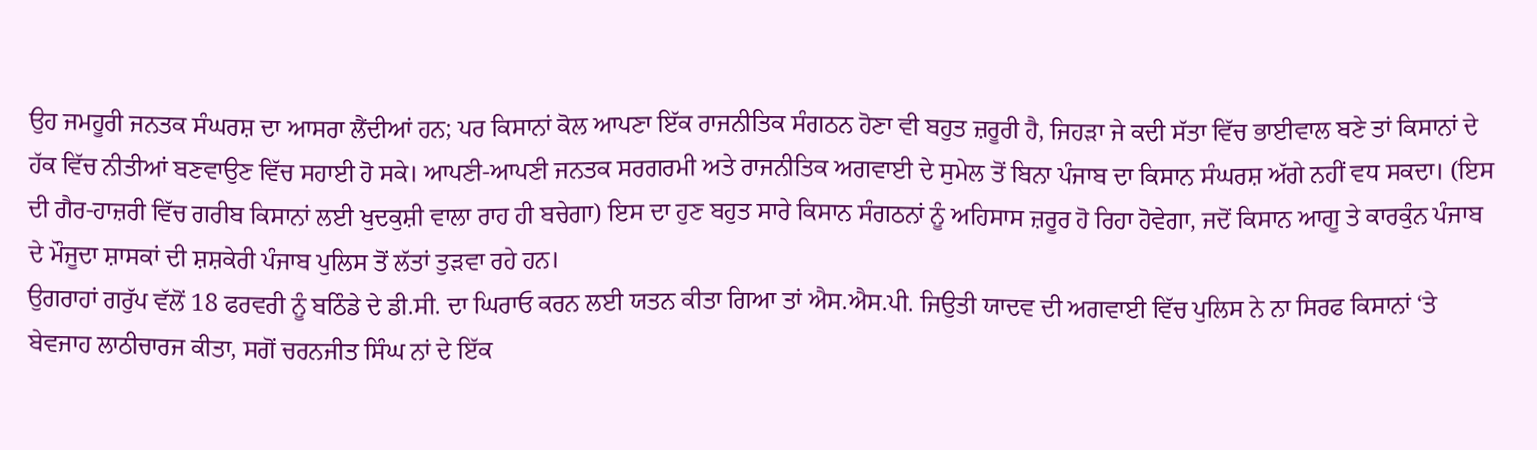ਉਹ ਜਮਹੂਰੀ ਜਨਤਕ ਸੰਘਰਸ਼ ਦਾ ਆਸਰਾ ਲੈਂਦੀਆਂ ਹਨ; ਪਰ ਕਿਸਾਨਾਂ ਕੋਲ ਆਪਣਾ ਇੱਕ ਰਾਜਨੀਤਿਕ ਸੰਗਠਨ ਹੋਣਾ ਵੀ ਬਹੁਤ ਜ਼ਰੂਰੀ ਹੈ, ਜਿਹੜਾ ਜੇ ਕਦੀ ਸੱਤਾ ਵਿੱਚ ਭਾਈਵਾਲ ਬਣੇ ਤਾਂ ਕਿਸਾਨਾਂ ਦੇ ਹੱਕ ਵਿੱਚ ਨੀਤੀਆਂ ਬਣਵਾਉਣ ਵਿੱਚ ਸਹਾਈ ਹੋ ਸਕੇ। ਆਪਣੀ-ਆਪਣੀ ਜਨਤਕ ਸਰਗਰਮੀ ਅਤੇ ਰਾਜਨੀਤਿਕ ਅਗਵਾਈ ਦੇ ਸੁਮੇਲ ਤੋਂ ਬਿਨਾ ਪੰਜਾਬ ਦਾ ਕਿਸਾਨ ਸੰਘਰਸ਼ ਅੱਗੇ ਨਹੀਂ ਵਧ ਸਕਦਾ। (ਇਸ ਦੀ ਗੈਰ-ਹਾਜ਼ਰੀ ਵਿੱਚ ਗਰੀਬ ਕਿਸਾਨਾਂ ਲਈ ਖੁਦਕੁਸ਼ੀ ਵਾਲਾ ਰਾਹ ਹੀ ਬਚੇਗਾ) ਇਸ ਦਾ ਹੁਣ ਬਹੁਤ ਸਾਰੇ ਕਿਸਾਨ ਸੰਗਠਨਾਂ ਨੂੰ ਅਹਿਸਾਸ ਜ਼ਰੂਰ ਹੋ ਰਿਹਾ ਹੋਵੇਗਾ, ਜਦੋਂ ਕਿਸਾਨ ਆਗੂ ਤੇ ਕਾਰਕੁੰਨ ਪੰਜਾਬ ਦੇ ਮੌਜੂਦਾ ਸ਼ਾਸਕਾਂ ਦੀ ਸ਼ਸ਼ਕੇਰੀ ਪੰਜਾਬ ਪੁਲਿਸ ਤੋਂ ਲੱਤਾਂ ਤੁੜਵਾ ਰਹੇ ਹਨ।
ਉਗਰਾਹਾਂ ਗਰੁੱਪ ਵੱਲੋਂ 18 ਫਰਵਰੀ ਨੂੰ ਬਠਿੰਡੇ ਦੇ ਡੀ.ਸੀ. ਦਾ ਘਿਰਾਓ ਕਰਨ ਲਈ ਯਤਨ ਕੀਤਾ ਗਿਆ ਤਾਂ ਐਸ.ਐਸ.ਪੀ. ਜਿਉਤੀ ਯਾਦਵ ਦੀ ਅਗਵਾਈ ਵਿੱਚ ਪੁਲਿਸ ਨੇ ਨਾ ਸਿਰਫ ਕਿਸਾਨਾਂ ‘ਤੇ ਬੇਵਜਾਹ ਲਾਠੀਚਾਰਜ ਕੀਤਾ, ਸਗੋਂ ਚਰਨਜੀਤ ਸਿੰਘ ਨਾਂ ਦੇ ਇੱਕ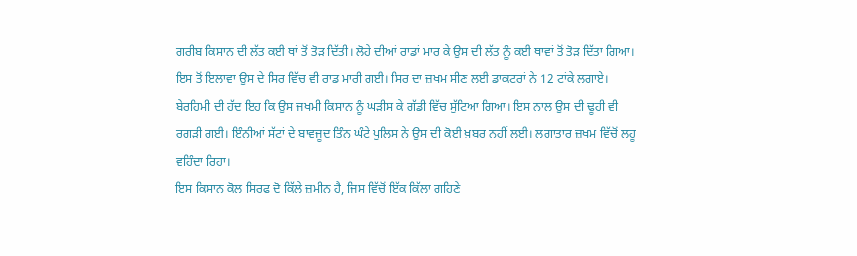ਗਰੀਬ ਕਿਸਾਨ ਦੀ ਲੱਤ ਕਈ ਥਾਂ ਤੋਂ ਤੋੜ ਦਿੱਤੀ। ਲੋਹੇ ਦੀਆਂ ਰਾਡਾਂ ਮਾਰ ਕੇ ਉਸ ਦੀ ਲੱਤ ਨੂੰ ਕਈ ਥਾਵਾਂ ਤੋਂ ਤੋੜ ਦਿੱਤਾ ਗਿਆ। ਇਸ ਤੋਂ ਇਲਾਵਾ ਉਸ ਦੇ ਸਿਰ ਵਿੱਚ ਵੀ ਰਾਡ ਮਾਰੀ ਗਈ। ਸਿਰ ਦਾ ਜ਼ਖਮ ਸੀਣ ਲਈ ਡਾਕਟਰਾਂ ਨੇ 12 ਟਾਂਕੇ ਲਗਾਏ। ਬੇਰਹਿਮੀ ਦੀ ਹੱਦ ਇਹ ਕਿ ਉਸ ਜਖਮੀ ਕਿਸਾਨ ਨੂੰ ਘੜੀਸ ਕੇ ਗੱਡੀ ਵਿੱਚ ਸੁੱਟਿਆ ਗਿਆ। ਇਸ ਨਾਲ ਉਸ ਦੀ ਢੂਹੀ ਵੀ ਰਗੜੀ ਗਈ। ਇੰਨੀਆਂ ਸੱਟਾਂ ਦੇ ਬਾਵਜੂਦ ਤਿੰਨ ਘੰਟੇ ਪੁਲਿਸ ਨੇ ਉਸ ਦੀ ਕੋਈ ਖ਼ਬਰ ਨਹੀਂ ਲਈ। ਲਗਾਤਾਰ ਜ਼ਖਮ ਵਿੱਚੋਂ ਲਹੂ ਵਹਿੰਦਾ ਰਿਹਾ।
ਇਸ ਕਿਸਾਨ ਕੋਲ ਸਿਰਫ ਦੋ ਕਿੱਲੇ ਜ਼ਮੀਨ ਹੈ, ਜਿਸ ਵਿੱਚੋਂ ਇੱਕ ਕਿੱਲਾ ਗਹਿਣੇ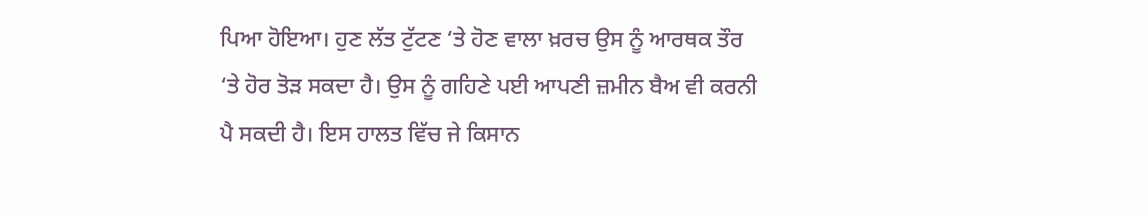ਪਿਆ ਹੋਇਆ। ਹੁਣ ਲੱਤ ਟੁੱਟਣ ‘ਤੇ ਹੋਣ ਵਾਲਾ ਖ਼ਰਚ ਉਸ ਨੂੰ ਆਰਥਕ ਤੌਰ ‘ਤੇ ਹੋਰ ਤੋੜ ਸਕਦਾ ਹੈ। ਉਸ ਨੂੰ ਗਹਿਣੇ ਪਈ ਆਪਣੀ ਜ਼ਮੀਨ ਬੈਅ ਵੀ ਕਰਨੀ ਪੈ ਸਕਦੀ ਹੈ। ਇਸ ਹਾਲਤ ਵਿੱਚ ਜੇ ਕਿਸਾਨ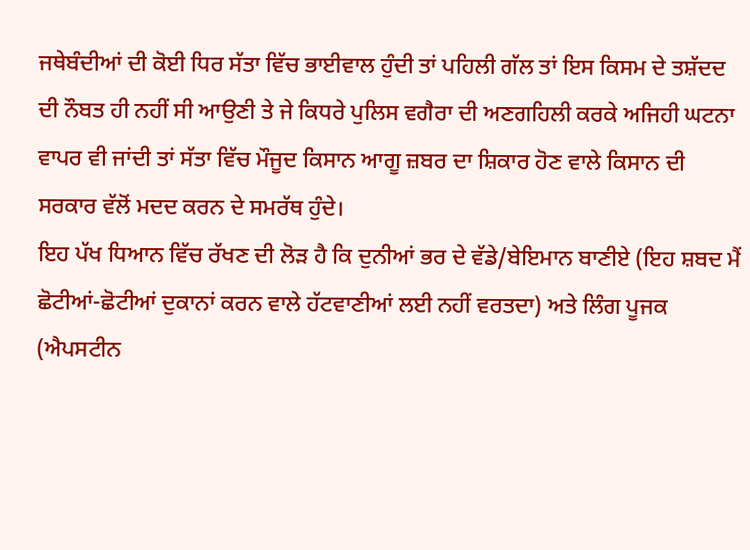ਜਥੇਬੰਦੀਆਂ ਦੀ ਕੋਈ ਧਿਰ ਸੱਤਾ ਵਿੱਚ ਭਾਈਵਾਲ ਹੁੰਦੀ ਤਾਂ ਪਹਿਲੀ ਗੱਲ ਤਾਂ ਇਸ ਕਿਸਮ ਦੇ ਤਸ਼ੱਦਦ ਦੀ ਨੌਬਤ ਹੀ ਨਹੀਂ ਸੀ ਆਉਣੀ ਤੇ ਜੇ ਕਿਧਰੇ ਪੁਲਿਸ ਵਗੈਰਾ ਦੀ ਅਣਗਹਿਲੀ ਕਰਕੇ ਅਜਿਹੀ ਘਟਨਾ ਵਾਪਰ ਵੀ ਜਾਂਦੀ ਤਾਂ ਸੱਤਾ ਵਿੱਚ ਮੌਜੂਦ ਕਿਸਾਨ ਆਗੂ ਜ਼ਬਰ ਦਾ ਸ਼ਿਕਾਰ ਹੋਣ ਵਾਲੇ ਕਿਸਾਨ ਦੀ ਸਰਕਾਰ ਵੱਲੋਂ ਮਦਦ ਕਰਨ ਦੇ ਸਮਰੱਥ ਹੁੰਦੇ।
ਇਹ ਪੱਖ ਧਿਆਨ ਵਿੱਚ ਰੱਖਣ ਦੀ ਲੋੜ ਹੈ ਕਿ ਦੁਨੀਆਂ ਭਰ ਦੇ ਵੱਡੇ/ਬੇਇਮਾਨ ਬਾਣੀਏ (ਇਹ ਸ਼ਬਦ ਮੈਂ ਛੋਟੀਆਂ-ਛੋਟੀਆਂ ਦੁਕਾਨਾਂ ਕਰਨ ਵਾਲੇ ਹੱਟਵਾਣੀਆਂ ਲਈ ਨਹੀਂ ਵਰਤਦਾ) ਅਤੇ ਲਿੰਗ ਪੂਜਕ (ਐਪਸਟੀਨ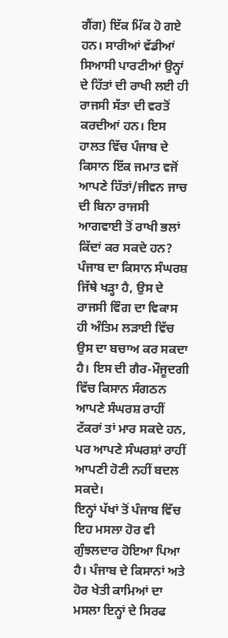ਗੈਂਗ) ਇੱਕ ਮਿੱਕ ਹੋ ਗਏ ਹਨ। ਸਾਰੀਆਂ ਵੱਡੀਆਂ ਸਿਆਸੀ ਪਾਰਟੀਆਂ ਉਨ੍ਹਾਂ ਦੇ ਹਿੱਤਾਂ ਦੀ ਰਾਖੀ ਲਈ ਹੀ ਰਾਜਸੀ ਸੱਤਾ ਦੀ ਵਰਤੋਂ ਕਰਦੀਆਂ ਹਨ। ਇਸ ਹਾਲਤ ਵਿੱਚ ਪੰਜਾਬ ਦੇ ਕਿਸਾਨ ਇੱਕ ਜਮਾਤ ਵਜੋਂ ਆਪਣੇ ਹਿੱਤਾਂ/ਜੀਵਨ ਜਾਚ ਦੀ ਬਿਨਾ ਰਾਜਸੀ ਆਗਵਾਈ ਤੋਂ ਰਾਖੀ ਭਲਾਂ ਕਿੱਦਾਂ ਕਰ ਸਕਦੇ ਹਨ? ਪੰਜਾਬ ਦਾ ਕਿਸਾਨ ਸੰਘਰਸ਼ ਜਿੱਥੇ ਖੜ੍ਹਾ ਹੈ, ਉਸ ਦੇ ਰਾਜਸੀ ਵਿੰਗ ਦਾ ਵਿਕਾਸ ਹੀ ਅੰਤਿਮ ਲੜਾਈ ਵਿੱਚ ਉਸ ਦਾ ਬਚਾਅ ਕਰ ਸਕਦਾ ਹੈ। ਇਸ ਦੀ ਗੈਰ-ਮੌਜੂਦਗੀ ਵਿੱਚ ਕਿਸਾਨ ਸੰਗਠਨ ਆਪਣੇ ਸੰਘਰਸ਼ ਰਾਹੀਂ ਟੱਕਰਾਂ ਤਾਂ ਮਾਰ ਸਕਦੇ ਹਨ, ਪਰ ਆਪਣੇ ਸੰਘਰਸ਼ਾਂ ਰਾਹੀਂ ਆਪਣੀ ਹੋਣੀ ਨਹੀਂ ਬਦਲ ਸਕਦੇ।
ਇਨ੍ਹਾਂ ਪੱਖਾਂ ਤੋਂ ਪੰਜਾਬ ਵਿੱਚ ਇਹ ਮਸਲਾ ਹੋਰ ਵੀ ਗੁੰਝਲਦਾਰ ਹੋਇਆ ਪਿਆ ਹੈ। ਪੰਜਾਬ ਦੇ ਕਿਸਾਨਾਂ ਅਤੇ ਹੋਰ ਖੇਤੀ ਕਾਮਿਆਂ ਦਾ ਮਸਲਾ ਇਨ੍ਹਾਂ ਦੇ ਸਿਰਫ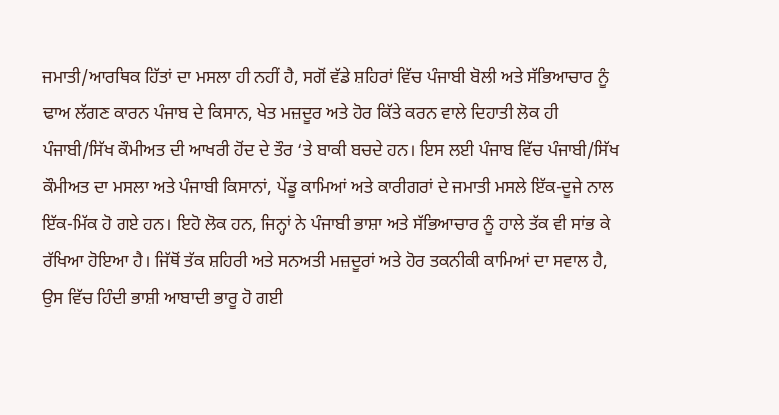ਜਮਾਤੀ/ਆਰਥਿਕ ਹਿੱਤਾਂ ਦਾ ਮਸਲਾ ਹੀ ਨਹੀਂ ਹੈ, ਸਗੋਂ ਵੱਡੇ ਸ਼ਹਿਰਾਂ ਵਿੱਚ ਪੰਜਾਬੀ ਬੋਲੀ ਅਤੇ ਸੱਭਿਆਚਾਰ ਨੂੰ ਢਾਅ ਲੱਗਣ ਕਾਰਨ ਪੰਜਾਬ ਦੇ ਕਿਸਾਨ, ਖੇਤ ਮਜ਼ਦੂਰ ਅਤੇ ਹੋਰ ਕਿੱਤੇ ਕਰਨ ਵਾਲੇ ਦਿਹਾਤੀ ਲੋਕ ਹੀ ਪੰਜਾਬੀ/ਸਿੱਖ ਕੌਮੀਅਤ ਦੀ ਆਖਰੀ ਹੋਂਦ ਦੇ ਤੌਰ ‘ਤੇ ਬਾਕੀ ਬਚਦੇ ਹਨ। ਇਸ ਲਈ ਪੰਜਾਬ ਵਿੱਚ ਪੰਜਾਬੀ/ਸਿੱਖ ਕੌਮੀਅਤ ਦਾ ਮਸਲਾ ਅਤੇ ਪੰਜਾਬੀ ਕਿਸਾਨਾਂ, ਪੇਂਡੂ ਕਾਮਿਆਂ ਅਤੇ ਕਾਰੀਗਰਾਂ ਦੇ ਜਮਾਤੀ ਮਸਲੇ ਇੱਕ-ਦੂਜੇ ਨਾਲ ਇੱਕ-ਮਿੱਕ ਹੋ ਗਏ ਹਨ। ਇਹੋ ਲੋਕ ਹਨ, ਜਿਨ੍ਹਾਂ ਨੇ ਪੰਜਾਬੀ ਭਾਸ਼ਾ ਅਤੇ ਸੱਭਿਆਚਾਰ ਨੂੰ ਹਾਲੇ ਤੱਕ ਵੀ ਸਾਂਭ ਕੇ ਰੱਖਿਆ ਹੋਇਆ ਹੈ। ਜਿੱਥੋਂ ਤੱਕ ਸ਼ਹਿਰੀ ਅਤੇ ਸਨਅਤੀ ਮਜ਼ਦੂਰਾਂ ਅਤੇ ਹੋਰ ਤਕਨੀਕੀ ਕਾਮਿਆਂ ਦਾ ਸਵਾਲ ਹੈ, ਉਸ ਵਿੱਚ ਹਿੰਦੀ ਭਾਸ਼ੀ ਆਬਾਦੀ ਭਾਰੂ ਹੋ ਗਈ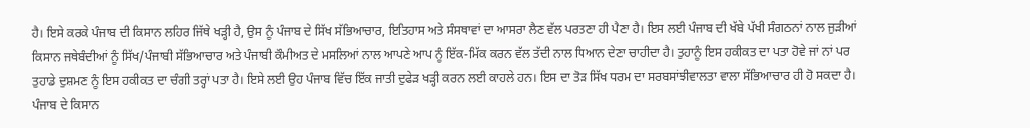ਹੈ। ਇਸੇ ਕਰਕੇ ਪੰਜਾਬ ਦੀ ਕਿਸਾਨ ਲਹਿਰ ਜਿੱਥੇ ਖੜ੍ਹੀ ਹੈ, ਉਸ ਨੂੰ ਪੰਜਾਬ ਦੇ ਸਿੱਖ ਸੱਭਿਆਚਾਰ, ਇਤਿਹਾਸ ਅਤੇ ਸੰਸਥਾਵਾਂ ਦਾ ਆਸਰਾ ਲੈਣ ਵੱਲ ਪਰਤਣਾ ਹੀ ਪੈਣਾ ਹੈ। ਇਸ ਲਈ ਪੰਜਾਬ ਦੀ ਖੱਬੇ ਪੱਖੀ ਸੰਗਠਨਾਂ ਨਾਲ ਜੁੜੀਆਂ ਕਿਸਾਨ ਜਥੇਬੰਦੀਆਂ ਨੂੰ ਸਿੱਖ/ਪੰਜਾਬੀ ਸੱਭਿਆਚਾਰ ਅਤੇ ਪੰਜਾਬੀ ਕੌਮੀਅਤ ਦੇ ਮਸਲਿਆਂ ਨਾਲ ਆਪਣੇ ਆਪ ਨੂੰ ਇੱਕ-ਮਿੱਕ ਕਰਨ ਵੱਲ ਤੱਦੀ ਨਾਲ ਧਿਆਨ ਦੇਣਾ ਚਾਹੀਦਾ ਹੈ। ਤੁਹਾਨੂੰ ਇਸ ਹਕੀਕਤ ਦਾ ਪਤਾ ਹੋਵੇ ਜਾਂ ਨਾਂ ਪਰ ਤੁਹਾਡੇ ਦੁਸ਼ਮਣ ਨੂੰ ਇਸ ਹਕੀਕਤ ਦਾ ਚੰਗੀ ਤਰ੍ਹਾਂ ਪਤਾ ਹੈ। ਇਸੇ ਲਈ ਉਹ ਪੰਜਾਬ ਵਿੱਚ ਇੱਕ ਜਾਤੀ ਦੁਫੇੜ ਖੜ੍ਹੀ ਕਰਨ ਲਈ ਕਾਹਲੇ ਹਨ। ਇਸ ਦਾ ਤੋੜ ਸਿੱਖ ਧਰਮ ਦਾ ਸਰਬਸਾਂਝੀਵਾਲਤਾ ਵਾਲਾ ਸੱਭਿਆਚਾਰ ਹੀ ਹੋ ਸਕਦਾ ਹੈ। ਪੰਜਾਬ ਦੇ ਕਿਸਾਨ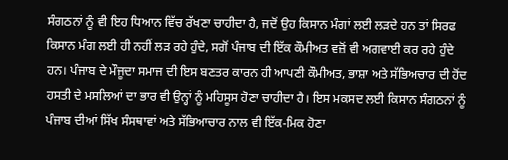ਸੰਗਠਨਾਂ ਨੂੰ ਵੀ ਇਹ ਧਿਆਨ ਵਿੱਚ ਰੱਖਣਾ ਚਾਹੀਦਾ ਹੈ, ਜਦੋਂ ਉਹ ਕਿਸਾਨ ਮੰਗਾਂ ਲਈ ਲੜਦੇ ਹਨ ਤਾਂ ਸਿਰਫ ਕਿਸਾਨ ਮੰਗ ਲਈ ਹੀ ਨਹੀਂ ਲੜ ਰਹੇ ਹੁੰਦੇ, ਸਗੋਂ ਪੰਜਾਬ ਦੀ ਇੱਕ ਕੌਮੀਅਤ ਵਜ਼ੋਂ ਵੀ ਅਗਵਾਈ ਕਰ ਰਹੇ ਹੁੰਦੇ ਹਨ। ਪੰਜਾਬ ਦੇ ਮੌਜੂਦਾ ਸਮਾਜ ਦੀ ਇਸ ਬਣਤਰ ਕਾਰਨ ਹੀ ਆਪਣੀ ਕੌਮੀਅਤ, ਭਾਸ਼ਾ ਅਤੇ ਸੱਭਿਅਚਾਰ ਦੀ ਹੋਂਦ ਹਸਤੀ ਦੇ ਮਸਲਿਆਂ ਦਾ ਭਾਰ ਵੀ ਉਨ੍ਹਾਂ ਨੂੰ ਮਹਿਸੂਸ ਹੋਣਾ ਚਾਹੀਦਾ ਹੈ। ਇਸ ਮਕਸਦ ਲਈ ਕਿਸਾਨ ਸੰਗਠਨਾਂ ਨੂੰ ਪੰਜਾਬ ਦੀਆਂ ਸਿੱਖ ਸੰਸਥਾਵਾਂ ਅਤੇ ਸੱਭਿਆਚਾਰ ਨਾਲ ਵੀ ਇੱਕ-ਮਿਕ ਹੋਣਾ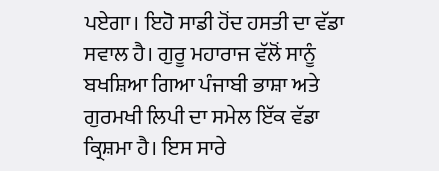ਪਏਗਾ। ਇਹੋ ਸਾਡੀ ਹੋਂਦ ਹਸਤੀ ਦਾ ਵੱਡਾ ਸਵਾਲ ਹੈ। ਗੁਰੂ ਮਹਾਰਾਜ ਵੱਲੋਂ ਸਾਨੂੰ ਬਖਸ਼ਿਆ ਗਿਆ ਪੰਜਾਬੀ ਭਾਸ਼ਾ ਅਤੇ ਗੁਰਮਖੀ ਲਿਪੀ ਦਾ ਸਮੇਲ ਇੱਕ ਵੱਡਾ ਕ੍ਰਿਸ਼ਮਾ ਹੈ। ਇਸ ਸਾਰੇ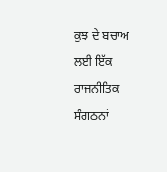ਕੁਝ ਦੇ ਬਚਾਅ ਲਈ ਇੱਕ ਰਾਜਨੀਤਿਕ ਸੰਗਠਨਾਂ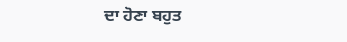ਦਾ ਹੋਣਾ ਬਹੁਤ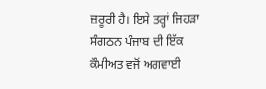ਜ਼ਰੂਰੀ ਹੈ। ਇਸੇ ਤਰ੍ਹਾਂ ਜਿਹੜਾ ਸੰਗਠਨ ਪੰਜਾਬ ਦੀ ਇੱਕ ਕੌਮੀਅਤ ਵਜੋਂ ਅਗਵਾਈ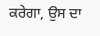ਕਰੇਗਾ, ਉਸ ਦਾ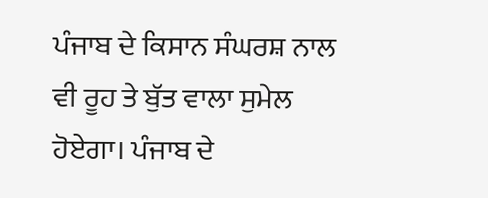ਪੰਜਾਬ ਦੇ ਕਿਸਾਨ ਸੰਘਰਸ਼ ਨਾਲ ਵੀ ਰੂਹ ਤੇ ਬੁੱਤ ਵਾਲਾ ਸੁਮੇਲ ਹੋਏਗਾ। ਪੰਜਾਬ ਦੇ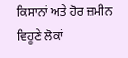ਕਿਸਾਨਾਂ ਅਤੇ ਹੋਰ ਜ਼ਮੀਨ ਵਿਹੂਣੇ ਲੋਕਾਂ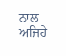ਨਾਲ ਅਜਿਹੇ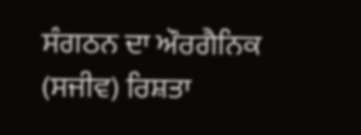ਸੰਗਠਨ ਦਾ ਔਰਗੈਨਿਕ (ਸਜੀਵ) ਰਿਸ਼ਤਾ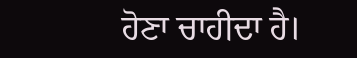ਹੋਣਾ ਚਾਹੀਦਾ ਹੈ।